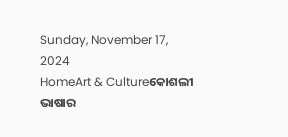Sunday, November 17, 2024
HomeArt & Cultureକୋଶଲୀ ଭାଷାର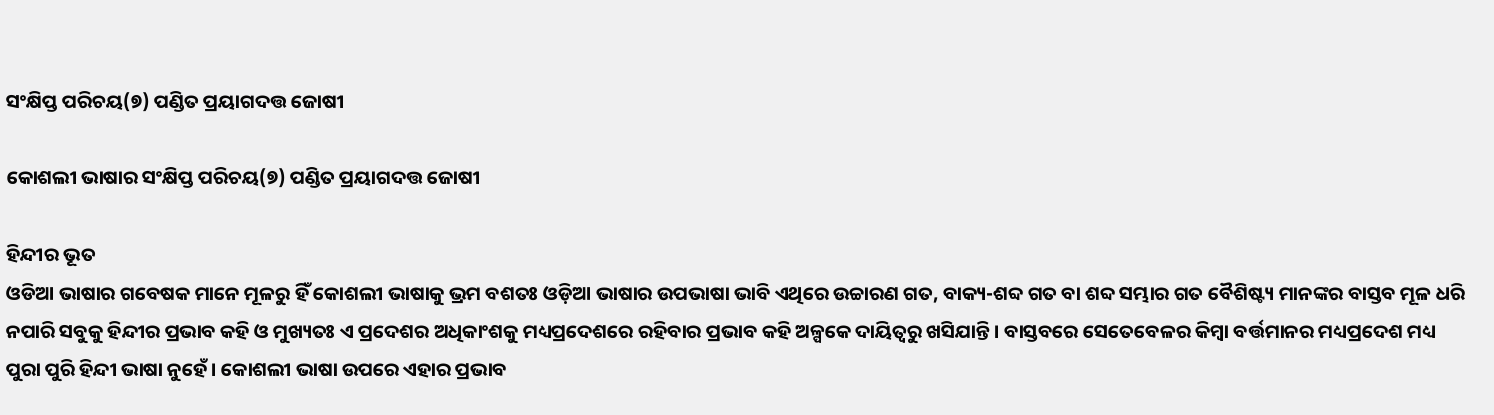ସଂକ୍ଷିପ୍ତ ପରିଚୟ(୭) ପଣ୍ଡିତ ପ୍ରୟାଗଦତ୍ତ ଜୋଷୀ

କୋଶଲୀ ଭାଷାର ସଂକ୍ଷିପ୍ତ ପରିଚୟ(୭) ପଣ୍ଡିତ ପ୍ରୟାଗଦତ୍ତ ଜୋଷୀ

ହିନ୍ଦୀର ଭୂତ
ଓଡିଆ ଭାଷାର ଗବେଷକ ମାନେ ମୂଳରୁ ହିଁ କୋଶଲୀ ଭାଷାକୁ ଭ୍ରମ ବଶତଃ ଓଡ଼ିଆ ଭାଷାର ଉପଭାଷା ଭାବି ଏଥିରେ ଉଚ୍ଚାରଣ ଗତ, ବାକ୍ୟ-ଶବ୍ଦ ଗତ ବା ଶବ୍ଦ ସମ୍ଭାର ଗତ ବୈଶିଷ୍ଟ୍ୟ ମାନଙ୍କର ବାସ୍ତବ ମୂଳ ଧରି ନପାରି ସବୁକୁ ହିନ୍ଦୀର ପ୍ରଭାବ କହି ଓ ମୁଖ୍ୟତଃ ଏ ପ୍ରଦେଶର ଅଧିକାଂଶକୁ ମଧ୍ୟପ୍ରଦେଶରେ ରହିବାର ପ୍ରଭାବ କହି ଅଳ୍ପକେ ଦାୟିତ୍ୱରୁ ଖସିଯାନ୍ତି । ବାସ୍ତବରେ ସେତେବେଳର କିମ୍ବା ବର୍ତ୍ତମାନର ମଧ୍ୟପ୍ରଦେଶ ମଧ୍ୟ ପୁରା ପୁରି ହିନ୍ଦୀ ଭାଷା ନୁହେଁ । କୋଶଲୀ ଭାଷା ଉପରେ ଏହାର ପ୍ରଭାବ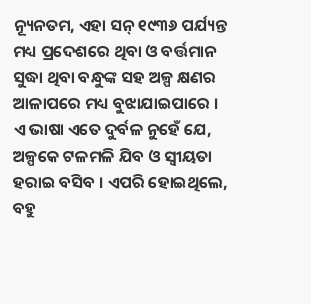ନ୍ୟୂନତମ, ଏହା ସନ୍ ୧୯୩୬ ପର୍ଯ୍ୟନ୍ତ ମଧ୍ୟ ପ୍ରଦେଶରେ ଥିବା ଓ ବର୍ତ୍ତମାନ ସୁଦ୍ଧା ଥିବା ବନ୍ଧୁଙ୍କ ସହ ଅଳ୍ପ କ୍ଷଣର ଆଳାପରେ ମଧ୍ୟ ବୁଝାଯାଇପାରେ । ଏ ଭାଷା ଏତେ ଦୁର୍ବଳ ନୁହେଁ ଯେ, ଅଳ୍ପକେ ଟଳମଳି ଯିବ ଓ ସ୍ୱୀୟତା ହରାଇ ବସିବ । ଏପରି ହୋଇଥିଲେ, ବହୁ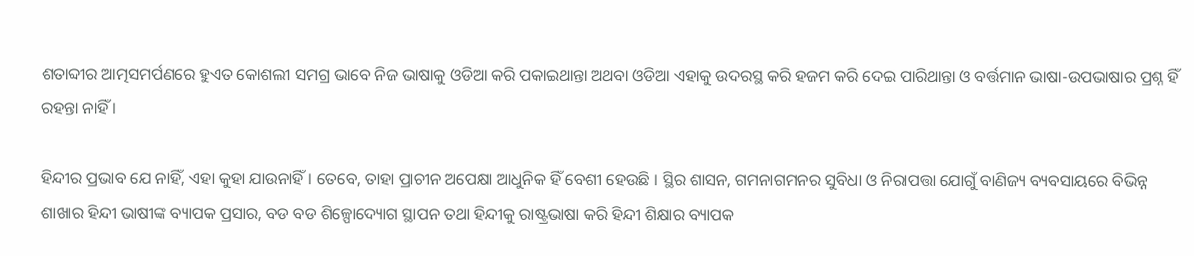ଶତାବ୍ଦୀର ଆତ୍ମସମର୍ପଣରେ ହୁଏତ କୋଶଲୀ ସମଗ୍ର ଭାବେ ନିଜ ଭାଷାକୁ ଓଡିଆ କରି ପକାଇଥାନ୍ତା ଅଥବା ଓଡିଆ ଏହାକୁ ଉଦରସ୍ଥ କରି ହଜମ କରି ଦେଇ ପାରିଥାନ୍ତା ଓ ବର୍ତ୍ତମାନ ଭାଷା-ଉପଭାଷାର ପ୍ରଶ୍ନ ହିଁ ରହନ୍ତା ନାହିଁ ।

ହିନ୍ଦୀର ପ୍ରଭାବ ଯେ ନାହିଁ, ଏହା କୁହା ଯାଉନାହିଁ । ତେବେ, ତାହା ପ୍ରାଚୀନ ଅପେକ୍ଷା ଆଧୁନିକ ହିଁ ବେଶୀ ହେଉଛି । ସ୍ଥିର ଶାସନ, ଗମନାଗମନର ସୁବିଧା ଓ ନିରାପତ୍ତା ଯୋଗୁଁ ବାଣିଜ୍ୟ ବ୍ୟବସାୟରେ ବିଭିନ୍ନ ଶାଖାର ହିନ୍ଦୀ ଭାଷୀଙ୍କ ବ୍ୟାପକ ପ୍ରସାର, ବଡ ବଡ ଶିଳ୍ପୋଦ୍ୟୋଗ ସ୍ଥାପନ ତଥା ହିନ୍ଦୀକୁ ରାଷ୍ଟ୍ରଭାଷା କରି ହିନ୍ଦୀ ଶିକ୍ଷାର ବ୍ୟାପକ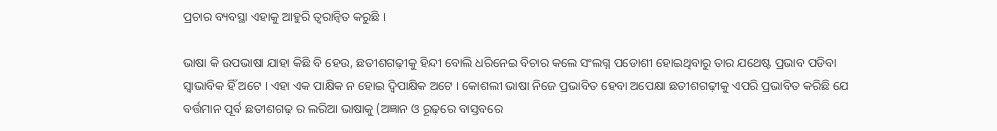ପ୍ରଚାର ବ୍ୟବସ୍ଥା ଏହାକୁ ଆହୁରି ତ୍ୱରାନ୍ୱିତ କରୁଛି ।

ଭାଷା କି ଉପଭାଷା ଯାହା କିଛି ବି ହେଉ, ଛତୀଶଗଢ଼ୀକୁ ହିନ୍ଦୀ ବୋଲି ଧରିନେଇ ବିଚାର କଲେ ସଂଲଗ୍ନ ପଡୋଶୀ ହୋଇଥିବାରୁ ତାର ଯଥେଷ୍ଟ ପ୍ରଭାବ ପଡିବା ସ୍ୱାଭାବିକ ହିଁ ଅଟେ । ଏହା ଏକ ପାକ୍ଷିକ ନ ହୋଇ ଦ୍ୱିପାକ୍ଷିକ ଅଟେ । କୋଶଲୀ ଭାଷା ନିଜେ ପ୍ରଭାବିତ ହେବା ଅପେକ୍ଷା ଛତୀଶଗଢ଼ୀକୁ ଏପରି ପ୍ରଭାବିତ କରିଛି ଯେ ବର୍ତ୍ତମାନ ପୂର୍ବ ଛତୀଶଗଢ଼ ର ଲରିଆ ଭାଷାକୁ (ଅଜ୍ଞାନ ଓ ରୂଢ଼ରେ ବାସ୍ତବରେ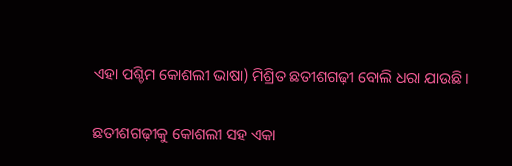ଏହା ପଶ୍ଚିମ କୋଶଲୀ ଭାଷା) ମିଶ୍ରିତ ଛତୀଶଗଢ଼ୀ ବୋଲି ଧରା ଯାଉଛି ।

ଛତୀଶଗଢ଼ୀକୁ କୋଶଲୀ ସହ ଏକା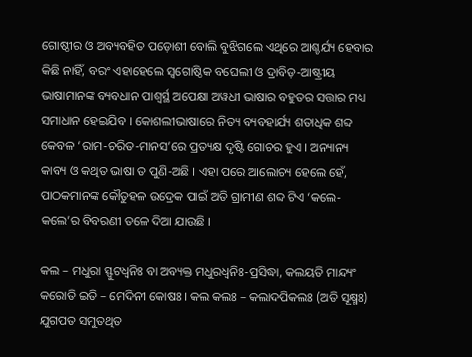ଗୋଷ୍ଠୀର ଓ ଅବ୍ୟବହିତ ପଡ଼ୋଶୀ ବୋଲି ବୁଝିଗଲେ ଏଥିରେ ଆଶ୍ଚର୍ଯ୍ୟ ହେବାର କିଛି ନାହିଁ, ବରଂ ଏହାହେଲେ ସ୍ୱଗୋଷ୍ଠିକ ବଘେଲୀ ଓ ଦ୍ରାବିଡ଼-ଆଷ୍ଟ୍ରୀୟ ଭାଷାମାନଙ୍କ ବ୍ୟବଧାନ ପାଶ୍ୱର୍ସ୍ଥ ଅପେକ୍ଷା ଅୱଧୀ ଭାଷାର ବହୁତର ସତ୍ତାର ମଧ୍ୟ ସମାଧାନ ହେଇଯିବ । କୋଶଲୀଭାଷାରେ ନିତ୍ୟ ବ୍ୟବହାର୍ଯ୍ୟ ଶତାଧିକ ଶବ୍ଦ କେବଳ ‘ରାମ-ଚରିତ-ମାନସ’ରେ ପ୍ରତ୍ୟକ୍ଷ ଦୃଷ୍ଟି ଗୋଚର ହୁଏ । ଅନ୍ୟାନ୍ୟ କାବ୍ୟ ଓ କଥିତ ଭାଷା ତ ପୁଣି-ଅଛି । ଏହା ପରେ ଆଲୋଚ୍ୟ ହେଲେ ହେଁ, ପାଠକମାନଙ୍କ କୌତୁହଳ ଉଦ୍ରେକ ପାଇଁ ଅତି ଗ୍ରାମୀଣ ଶବ୍ଦ ଟିଏ ‘କଲେ-କଲେ’ର ବିବରଣୀ ତଳେ ଦିଆ ଯାଉଛି ।

କଲ – ମଧୁରା ସ୍ଫୁଟଧ୍ୱନିଃ ବା ଅବ୍ୟକ୍ତ ମଧୁରଧ୍ୱନିଃ-ପ୍ରସିଦ୍ଧା, କଲୟତି ମାନ୍ଦ୍ୟଂ କରୋତି ଇତି – ମେଦିନୀ କୋଷଃ । କଲ କଲଃ – କଲାଦପିକଲଃ (ଅତି ସୂକ୍ଷ୍ମଃ) ଯୁଗପତ ସମୁତଥିତ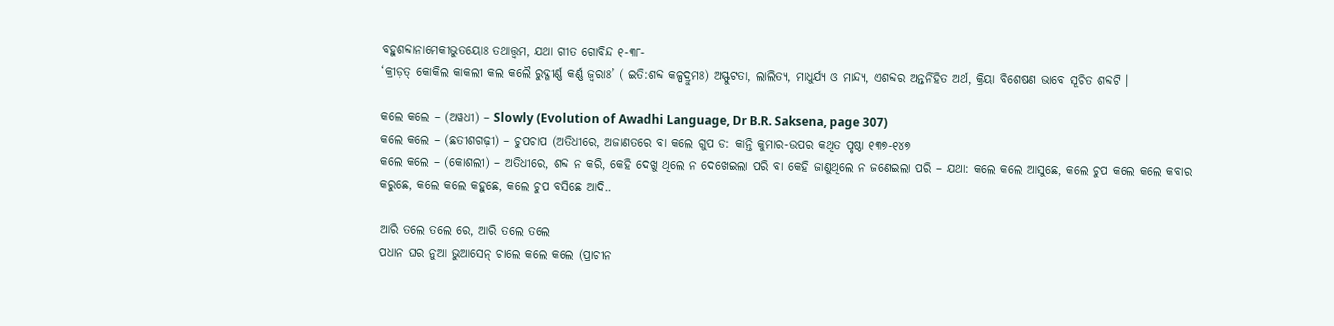ବହୁଶବ୍ଦାନାମେକୀଭୁତୟୋଃ ତଥାତ୍ତ୍ୱମ, ଯଥା ଗୀତ ଗୋବିନ୍ଦ ୧-୩୮-
‘କ୍ରୀଡ଼ତ୍ କୋକିଲ କାକଲୀ କଲ କଲୈ ରୁଦ୍ଗୀର୍ଣ୍ଣ କର୍ଣ୍ଣ ଜ୍ୱରାଃ’ ( ଇତି:ଶବ୍ଦ କଳ୍ପଦ୍ରୁମଃ) ଅସ୍ଫୁଟତା, ଲାଲିତ୍ୟ, ମାଧୁର୍ଯ୍ୟ ଓ ମାନ୍ଦ୍ୟ, ଏଶବ୍ଦର ଅନ୍ତର୍ନିହିତ ଅର୍ଥ, କ୍ରିୟା ବିଶେଷଣ ଭାବେ ସୂଚିତ ଶବ୍ଦଟି ।

କଲେ କଲେ – (ଅୱଧୀ) – Slowly (Evolution of Awadhi Language, Dr B.R. Saksena, page 307)
କଲେ କଲେ – (ଛତୀଶଗଢ଼ୀ) – ଚୁପଚାପ (ଅତିଧୀରେ, ଅଜାଣତରେ ବା କଲେ ଗୁପ ଡ: କାନ୍ତି କୁମାର-ଉପର କଥିତ ପୃଷ୍ଠା ୧୩୭-୧୪୭
କଲେ କଲେ – (କୋଶଲୀ) – ଅତିଧୀରେ, ଶବ୍ଦ ନ କରି, କେହି ଦେଖୁ ଥିଲେ ନ ଦେଖେଇଲା ପରି ବା କେହି ଜାଣୁଥିଲେ ନ ଜଣେଇଲା ପରି – ଯଥା: କଲେ କଲେ ଆସୁଛେ, କଲେ ଚୁପ କଲେ କଲେ କବାର କରୁଛେ, କଲେ କଲେ କହୁଛେ, କଲେ ଚୁପ ବସିଛେ ଆଦି..

ଆରି ତଲେ ତଲେ ରେ, ଆରି ତଲେ ତଲେ
ପଧାନ ଘର ନୁଆ ଭୁଆସେନ୍ ଚାଲେ କଲେ କଲେ (ପ୍ରାଚୀନ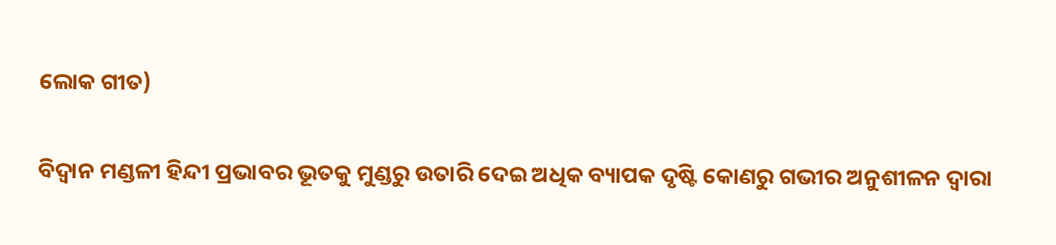ଲୋକ ଗୀତ)

ବିଦ୍ୱାନ ମଣ୍ଡଳୀ ହିନ୍ଦୀ ପ୍ରଭାବର ଭୂତକୁ ମୁଣ୍ଡରୁ ଉତାରି ଦେଇ ଅଧିକ ବ୍ୟାପକ ଦୃଷ୍ଟି କୋଣରୁ ଗଭୀର ଅନୁଶୀଳନ ଦ୍ୱାରା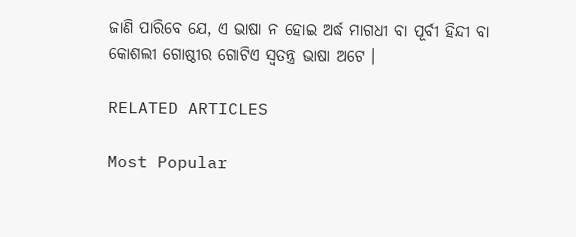ଜାଣି ପାରିବେ ଯେ, ଏ ଭାଷା ନ ହୋଇ ଅର୍ଦ୍ଧ ମାଗଧୀ ବା ପୂର୍ବୀ ହିନ୍ଦୀ ବା କୋଶଲୀ ଗୋଷ୍ଠୀର ଗୋଟିଏ ସ୍ୱତନ୍ତ୍ର ଭାଷା ଅଟେ ।

RELATED ARTICLES

Most Popular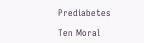Prediabetes

Ten Moral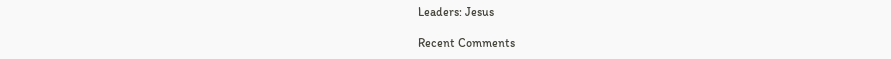Leaders: Jesus

Recent Comments